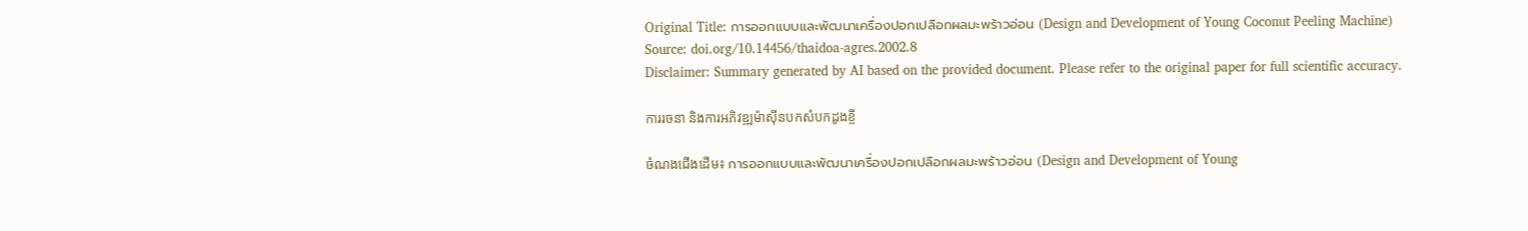Original Title: การออกแบบและพัฒนาเครื่องปอกเปลือกผลมะพร้าวอ่อน (Design and Development of Young Coconut Peeling Machine)
Source: doi.org/10.14456/thaidoa-agres.2002.8
Disclaimer: Summary generated by AI based on the provided document. Please refer to the original paper for full scientific accuracy.

ការរចនា និងការអភិវឌ្ឍម៉ាស៊ីនបកសំបកដូងខ្ចី

ចំណងជើងដើម៖ การออกแบบและพัฒนาเครื่องปอกเปลือกผลมะพร้าวอ่อน (Design and Development of Young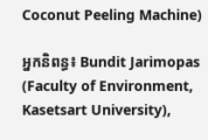Coconut Peeling Machine)

អ្នកនិពន្ធ៖ Bundit Jarimopas (Faculty of Environment, Kasetsart University),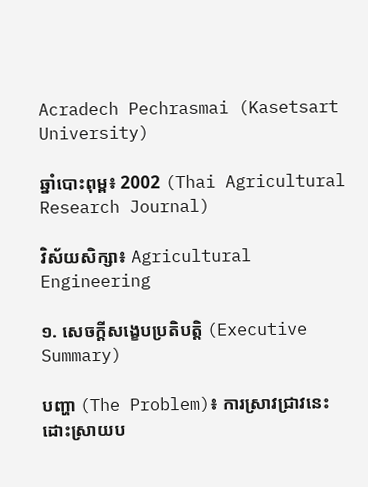Acradech Pechrasmai (Kasetsart University)

ឆ្នាំបោះពុម្ព៖ 2002 (Thai Agricultural Research Journal)

វិស័យសិក្សា៖ Agricultural Engineering

១. សេចក្តីសង្ខេបប្រតិបត្តិ (Executive Summary)

បញ្ហា (The Problem)៖ ការស្រាវជ្រាវនេះដោះស្រាយប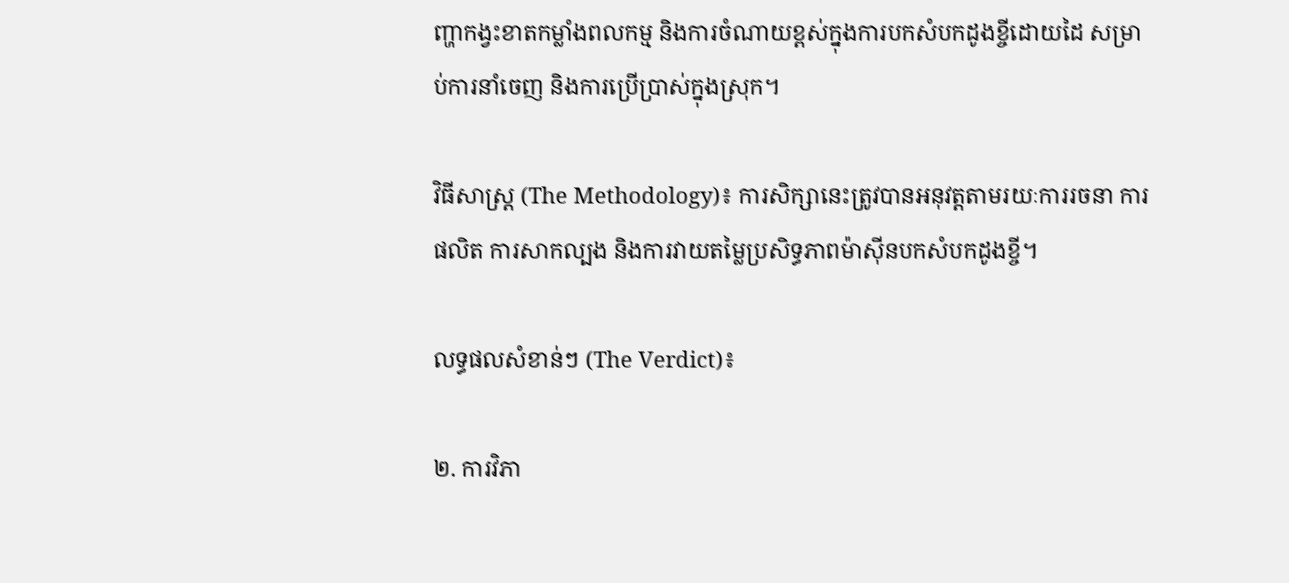ញ្ហាកង្វះខាតកម្លាំងពលកម្ម និងការចំណាយខ្ពស់ក្នុងការបកសំបកដូងខ្ចីដោយដៃ សម្រាប់ការនាំចេញ និងការប្រើប្រាស់ក្នុងស្រុក។

វិធីសាស្ត្រ (The Methodology)៖ ការសិក្សានេះត្រូវបានអនុវត្តតាមរយៈការរចនា ការផលិត ការសាកល្បង និងការវាយតម្លៃប្រសិទ្ធភាពម៉ាស៊ីនបកសំបកដូងខ្ចី។

លទ្ធផលសំខាន់ៗ (The Verdict)៖

២. ការវិភា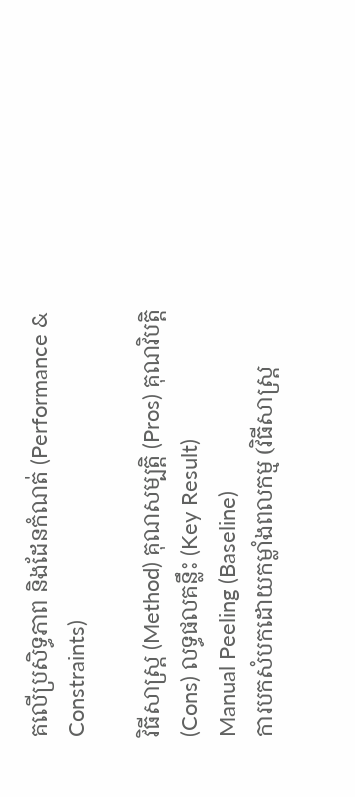គលើប្រសិទ្ធភាព និងដែនកំណត់ (Performance & Constraints)

វិធីសាស្ត្រ (Method) គុណសម្បត្តិ (Pros) គុណវិបត្តិ (Cons) លទ្ធផលគន្លឹះ (Key Result)
Manual Peeling (Baseline)
ការបកសំបកដោយកម្លាំងពលកម្ម (វិធីសាស្ត្រ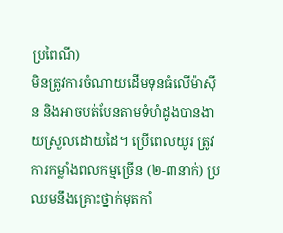ប្រពៃណី)
មិនត្រូវការចំណាយដើមទុនធំលើម៉ាស៊ីន និងអាចបត់បែនតាមទំហំដូងបានងាយស្រួលដោយដៃ។ ប្រើពេលយូរ ត្រូវការកម្លាំងពលកម្មច្រើន (២-៣នាក់) ប្រឈមនឹងគ្រោះថ្នាក់មុតកាំ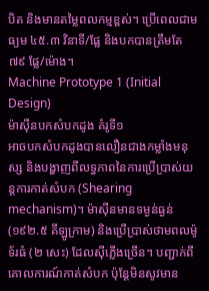បិត និងមានតម្លៃពលកម្មខ្ពស់។ ប្រើពេលជាមធ្យម ៤៥.៣ វិនាទី/ផ្លែ និងបកបានត្រឹមតែ ៧៩ ផ្លែ/ម៉ោង។
Machine Prototype 1 (Initial Design)
ម៉ាស៊ីនបកសំបកដូង គំរូទី១
អាចបកសំបកដូងបានលឿនជាងកម្លាំងមនុស្ស និងបង្ហាញពីលទ្ធភាពនៃការប្រើប្រាស់យន្តការកាត់សំបក (Shearing mechanism)។ ម៉ាស៊ីនមានទម្ងន់ធ្ងន់ (១៩២.៥ គីឡូក្រាម) និងប្រើប្រាស់ថាមពលម៉ូទ័រធំ (២ សេះ) ដែលស៊ីភ្លើងច្រើន។ បញ្ជាក់ពីគោលការណ៍កាត់សំបក ប៉ុន្តែមិនសូវមាន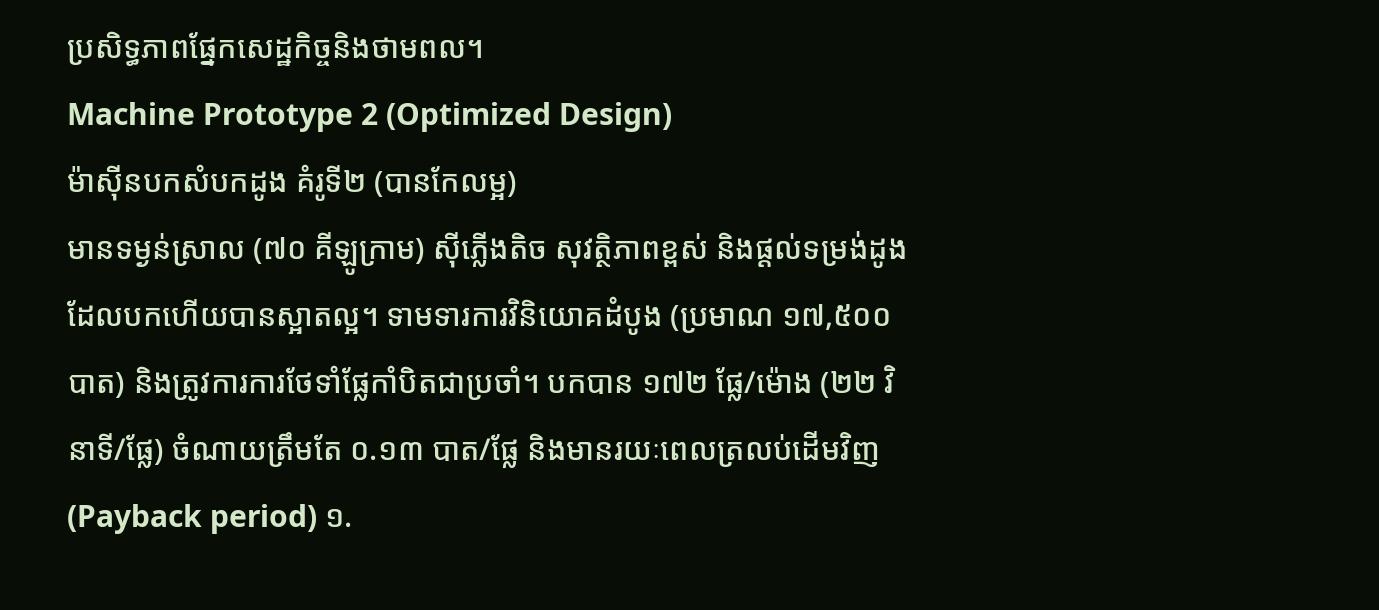ប្រសិទ្ធភាពផ្នែកសេដ្ឋកិច្ចនិងថាមពល។
Machine Prototype 2 (Optimized Design)
ម៉ាស៊ីនបកសំបកដូង គំរូទី២ (បានកែលម្អ)
មានទម្ងន់ស្រាល (៧០ គីឡូក្រាម) ស៊ីភ្លើងតិច សុវត្ថិភាពខ្ពស់ និងផ្តល់ទម្រង់ដូងដែលបកហើយបានស្អាតល្អ។ ទាមទារការវិនិយោគដំបូង (ប្រមាណ ១៧,៥០០ បាត) និងត្រូវការការថែទាំផ្លែកាំបិតជាប្រចាំ។ បកបាន ១៧២ ផ្លែ/ម៉ោង (២២ វិនាទី/ផ្លែ) ចំណាយត្រឹមតែ ០.១៣ បាត/ផ្លែ និងមានរយៈពេលត្រលប់ដើមវិញ (Payback period) ១.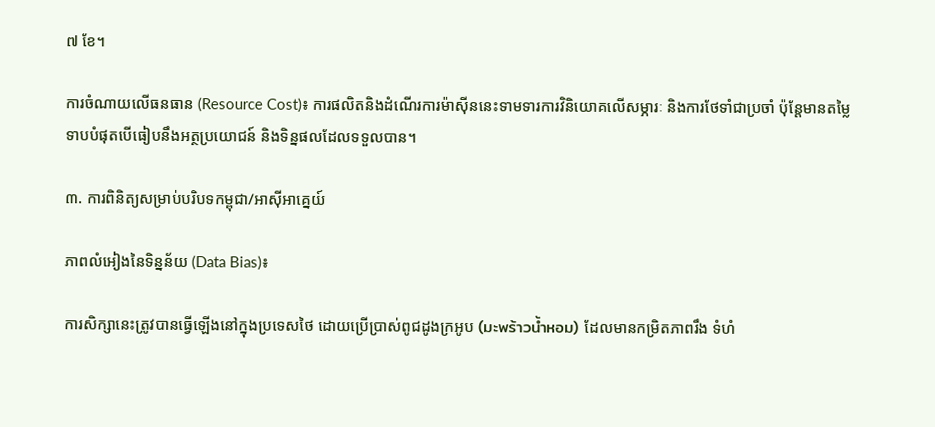៧ ខែ។

ការចំណាយលើធនធាន (Resource Cost)៖ ការផលិតនិងដំណើរការម៉ាស៊ីននេះទាមទារការវិនិយោគលើសម្ភារៈ និងការថែទាំជាប្រចាំ ប៉ុន្តែមានតម្លៃទាបបំផុតបើធៀបនឹងអត្ថប្រយោជន៍ និងទិន្នផលដែលទទួលបាន។

៣. ការពិនិត្យសម្រាប់បរិបទកម្ពុជា/អាស៊ីអាគ្នេយ៍

ភាពលំអៀងនៃទិន្នន័យ (Data Bias)៖

ការសិក្សានេះត្រូវបានធ្វើឡើងនៅក្នុងប្រទេសថៃ ដោយប្រើប្រាស់ពូជដូងក្រអូប (มะพร้าวน้ำหอม) ដែលមានកម្រិតភាពរឹង ទំហំ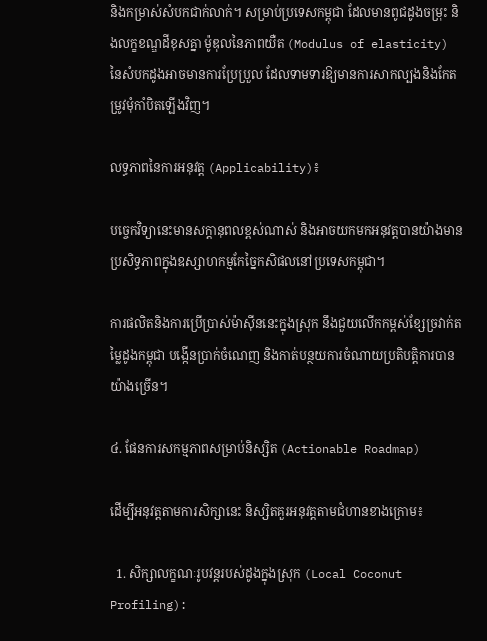និងកម្រាស់សំបកជាក់លាក់។ សម្រាប់ប្រទេសកម្ពុជា ដែលមានពូជដូងចម្រុះ និងលក្ខខណ្ឌដីខុសគ្នា ម៉ូឌុលនៃភាពយឺត (Modulus of elasticity) នៃសំបកដូងអាចមានការប្រែប្រួល ដែលទាមទារឱ្យមានការសាកល្បងនិងកែតម្រូវមុំកាំបិតឡើងវិញ។

លទ្ធភាពនៃការអនុវត្ត (Applicability)៖

បច្ចេកវិទ្យានេះមានសក្តានុពលខ្ពស់ណាស់ និងអាចយកមកអនុវត្តបានយ៉ាងមានប្រសិទ្ធភាពក្នុងឧស្សាហកម្មកែច្នៃកសិផលនៅប្រទេសកម្ពុជា។

ការផលិតនិងការប្រើប្រាស់ម៉ាស៊ីននេះក្នុងស្រុក នឹងជួយលើកកម្ពស់ខ្សែច្រវាក់តម្លៃដូងកម្ពុជា បង្កើនប្រាក់ចំណេញ និងកាត់បន្ថយការចំណាយប្រតិបត្តិការបានយ៉ាងច្រើន។

៤. ផែនការសកម្មភាពសម្រាប់និស្សិត (Actionable Roadmap)

ដើម្បីអនុវត្តតាមការសិក្សានេះ និស្សិតគួរអនុវត្តតាមជំហានខាងក្រោម៖

  1. សិក្សាលក្ខណៈរូបវន្តរបស់ដូងក្នុងស្រុក (Local Coconut Profiling):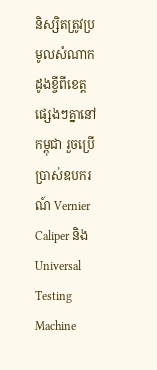និស្សិតត្រូវប្រមូលសំណាកដូងខ្ចីពីខេត្តផ្សេងៗគ្នានៅកម្ពុជា រួចប្រើប្រាស់ឧបករណ៍ Vernier Caliper និង Universal Testing Machine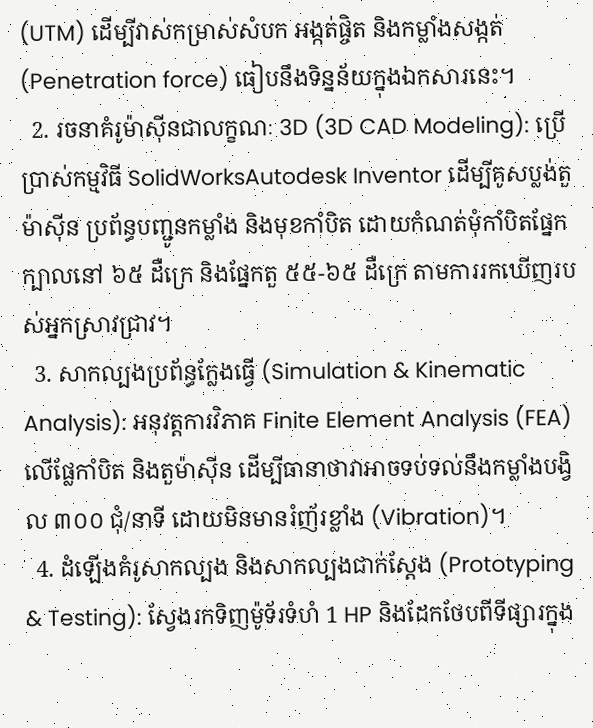(UTM) ដើម្បីវាស់កម្រាស់សំបក អង្កត់ផ្ចិត និងកម្លាំងសង្កត់ (Penetration force) ធៀបនឹងទិន្នន័យក្នុងឯកសារនេះ។
  2. រចនាគំរូម៉ាស៊ីនជាលក្ខណៈ 3D (3D CAD Modeling): ប្រើប្រាស់កម្មវិធី SolidWorksAutodesk Inventor ដើម្បីគូសប្លង់តួម៉ាស៊ីន ប្រព័ន្ធបញ្ជូនកម្លាំង និងមុខកាំបិត ដោយកំណត់មុំកាំបិតផ្នែកក្បាលនៅ ៦៥ ដឺក្រេ និងផ្នែកតួ ៥៥-៦៥ ដឺក្រេ តាមការរកឃើញរបស់អ្នកស្រាវជ្រាវ។
  3. សាកល្បងប្រព័ន្ធក្លែងធ្វើ (Simulation & Kinematic Analysis): អនុវត្តការវិភាគ Finite Element Analysis (FEA) លើផ្លែកាំបិត និងតួម៉ាស៊ីន ដើម្បីធានាថាវាអាចទប់ទល់នឹងកម្លាំងបង្វិល ៣០០ ជុំ/នាទី ដោយមិនមានរំញ័រខ្លាំង (Vibration)។
  4. ដំឡើងគំរូសាកល្បង និងសាកល្បងជាក់ស្តែង (Prototyping & Testing): ស្វែងរកទិញម៉ូទ័រទំហំ 1 HP និងដែកថែបពីទីផ្សារក្នុង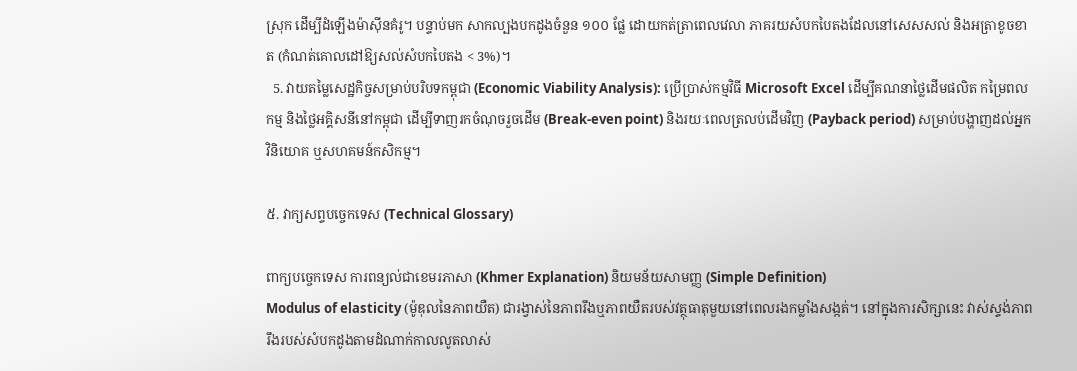ស្រុក ដើម្បីដំឡើងម៉ាស៊ីនគំរូ។ បន្ទាប់មក សាកល្បងបកដូងចំនួន ១០០ ផ្លែ ដោយកត់ត្រាពេលវេលា ភាគរយសំបកបៃតងដែលនៅសេសសល់ និងអត្រាខូចខាត (កំណត់គោលដៅឱ្យសល់សំបកបៃតង < 3%)។
  5. វាយតម្លៃសេដ្ឋកិច្ចសម្រាប់បរិបទកម្ពុជា (Economic Viability Analysis): ប្រើប្រាស់កម្មវិធី Microsoft Excel ដើម្បីគណនាថ្លៃដើមផលិត កម្រៃពលកម្ម និងថ្លៃអគ្គិសនីនៅកម្ពុជា ដើម្បីទាញរកចំណុចរួចដើម (Break-even point) និងរយៈពេលត្រលប់ដើមវិញ (Payback period) សម្រាប់បង្ហាញដល់អ្នកវិនិយោគ ឬសហគមន៍កសិកម្ម។

៥. វាក្យសព្ទបច្ចេកទេស (Technical Glossary)

ពាក្យបច្ចេកទេស ការពន្យល់ជាខេមរភាសា (Khmer Explanation) និយមន័យសាមញ្ញ (Simple Definition)
Modulus of elasticity (ម៉ូឌុលនៃភាពយឺត) ជារង្វាស់នៃភាពរឹងឬភាពយឺតរបស់វត្ថុធាតុមួយនៅពេលរងកម្លាំងសង្កត់។ នៅក្នុងការសិក្សានេះ វាស់ស្ទង់ភាពរឹងរបស់សំបកដូងតាមដំណាក់កាលលូតលាស់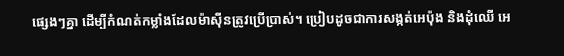ផ្សេងៗគ្នា ដើម្បីកំណត់កម្លាំងដែលម៉ាស៊ីនត្រូវប្រើប្រាស់។ ប្រៀបដូចជាការសង្កត់អេប៉ុង និងដុំឈើ អេ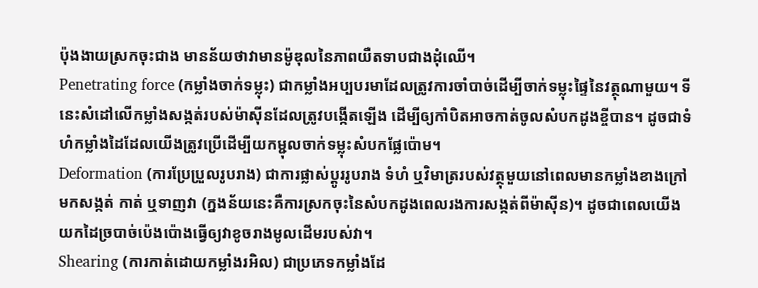ប៉ុងងាយស្រកចុះជាង មានន័យថាវាមានម៉ូឌុលនៃភាពយឺតទាបជាងដុំឈើ។
Penetrating force (កម្លាំងចាក់ទម្លុះ) ជាកម្លាំងអប្បបរមាដែលត្រូវការចាំបាច់ដើម្បីចាក់ទម្លុះផ្ទៃនៃវត្ថុណាមួយ។ ទីនេះសំដៅលើកម្លាំងសង្កត់របស់ម៉ាស៊ីនដែលត្រូវបង្កើតឡើង ដើម្បីឲ្យកាំបិតអាចកាត់ចូលសំបកដូងខ្ចីបាន។ ដូចជាទំហំកម្លាំងដៃដែលយើងត្រូវប្រើដើម្បីយកម្ជុលចាក់ទម្លុះសំបកផ្លែប៉ោម។
Deformation (ការប្រែប្រួលរូបរាង) ជាការផ្លាស់ប្តូររូបរាង ទំហំ ឬវិមាត្ររបស់វត្ថុមួយនៅពេលមានកម្លាំងខាងក្រៅមកសង្កត់ កាត់ ឬទាញវា (ក្នងន័យនេះគឺការស្រកចុះនៃសំបកដូងពេលរងការសង្កត់ពីម៉ាស៊ីន)។ ដូចជាពេលយើងយកដៃច្របាច់ប៉េងប៉ោងធ្វើឲ្យវាខូចរាងមូលដើមរបស់វា។
Shearing (ការកាត់ដោយកម្លាំងរអិល) ជាប្រភេទកម្លាំងដែ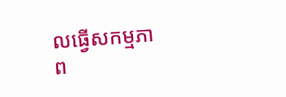លធ្វើសកម្មភាព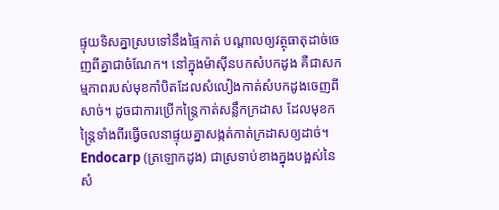ផ្ទុយទិសគ្នាស្របទៅនឹងផ្ទៃកាត់ បណ្តាលឲ្យវត្ថុធាតុដាច់ចេញពីគ្នាជាចំណែក។ នៅក្នុងម៉ាស៊ីនបកសំបកដូង គឺជាសកម្មភាពរបស់មុខកាំបិតដែលសំលៀងកាត់សំបកដូងចេញពីសាច់។ ដូចជាការប្រើកន្ត្រៃកាត់សន្លឹកក្រដាស ដែលមុខកន្ត្រៃទាំងពីរធ្វើចលនាផ្ទុយគ្នាសង្កត់កាត់ក្រដាសឲ្យដាច់។
Endocarp (ត្រឡោកដូង) ជាស្រទាប់ខាងក្នុងបង្អស់នៃសំ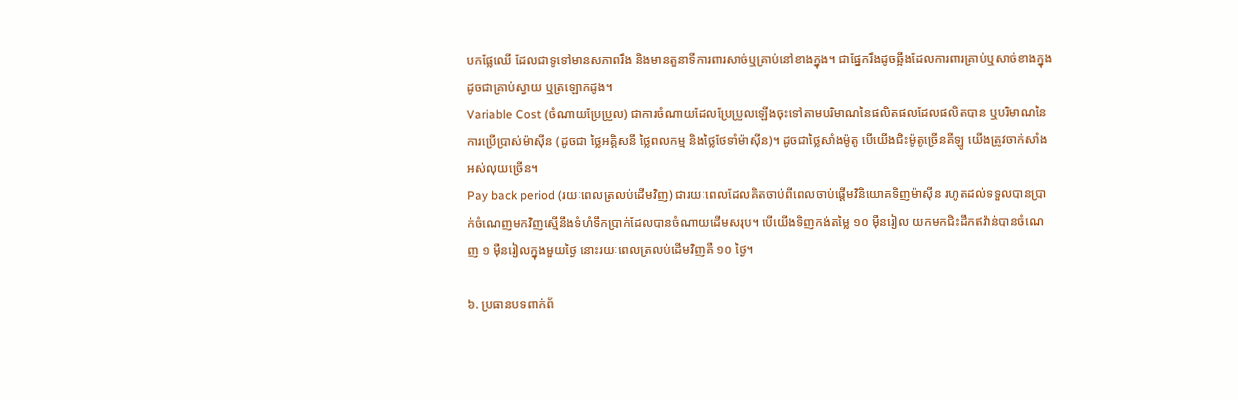បកផ្លែឈើ ដែលជាទូទៅមានសភាពរឹង និងមានតួនាទីការពារសាច់ឬគ្រាប់នៅខាងក្នុង។ ជាផ្នែករឹងដូចឆ្អឹងដែលការពារគ្រាប់ឬសាច់ខាងក្នុង ដូចជាគ្រាប់ស្វាយ ឬត្រឡោកដូង។
Variable Cost (ចំណាយប្រែប្រួល) ជាការចំណាយដែលប្រែប្រួលឡើងចុះទៅតាមបរិមាណនៃផលិតផលដែលផលិតបាន ឬបរិមាណនៃការប្រើប្រាស់ម៉ាស៊ីន (ដូចជា ថ្លៃអគ្គិសនី ថ្លៃពលកម្ម និងថ្លៃថែទាំម៉ាស៊ីន)។ ដូចជាថ្លៃសាំងម៉ូតូ បើយើងជិះម៉ូតូច្រើនគីឡូ យើងត្រូវចាក់សាំងអស់លុយច្រើន។
Pay back period (រយៈពេលត្រលប់ដើមវិញ) ជារយៈពេលដែលគិតចាប់ពីពេលចាប់ផ្តើមវិនិយោគទិញម៉ាស៊ីន រហូតដល់ទទួលបានប្រាក់ចំណេញមកវិញស្មើនឹងទំហំទឹកប្រាក់ដែលបានចំណាយដើមសរុប។ បើយើងទិញកង់តម្លៃ ១០ ម៉ឺនរៀល យកមកជិះដឹកឥវ៉ាន់បានចំណេញ ១ ម៉ឺនរៀលក្នុងមួយថ្ងៃ នោះរយៈពេលត្រលប់ដើមវិញគឺ ១០ ថ្ងៃ។

៦. ប្រធានបទពាក់ព័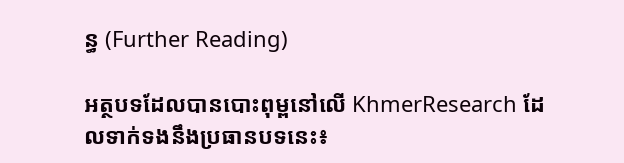ន្ធ (Further Reading)

អត្ថបទដែលបានបោះពុម្ពនៅលើ KhmerResearch ដែលទាក់ទងនឹងប្រធានបទនេះ៖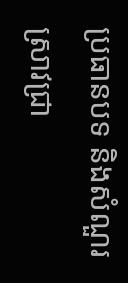ប្រធានបទ និងសំណួរស្រាវជ្រា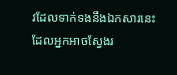វដែលទាក់ទងនឹងឯកសារនេះ ដែលអ្នកអាចស្វែងរ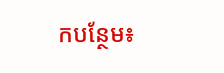កបន្ថែម៖